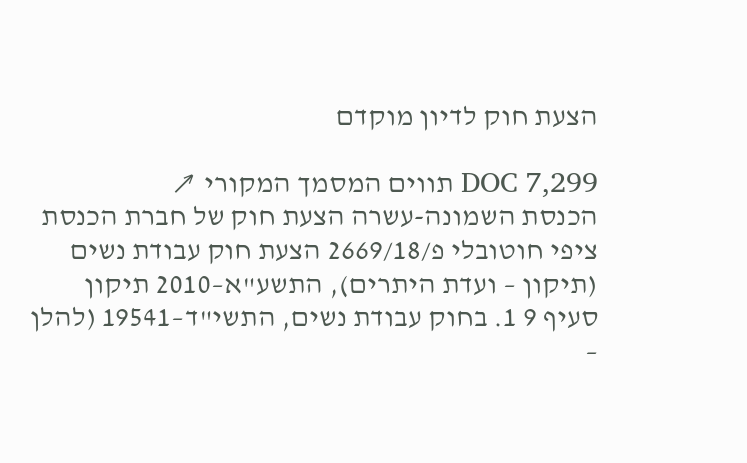הצעת חוק לדיון מוקדם

DOC 7,299 תווים המסמך המקורי ↗
הכנסת השמונה-עשרה הצעת חוק של חברת הכנסת ציפי חוטובלי פ/2669/18 הצעת חוק עבודת נשים (תיקון – ועדת היתרים), התשע"א–2010 תיקון סעיף 9 1. בחוק עבודת נשים, התשי"ד–19541 (להלן –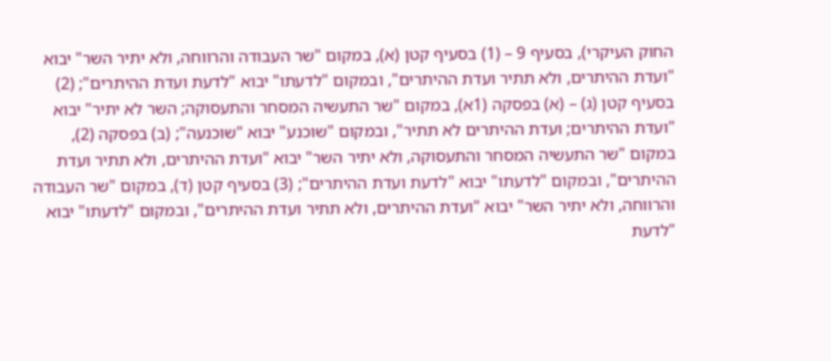החוק העיקרי), בסעיף 9 – (1) בסעיף קטן (א), במקום "שר העבודה והרווחה, ולא יתיר השר" יבוא "ועדת ההיתרים, ולא תתיר ועדת ההיתרים", ובמקום "לדעתו" יבוא "לדעת ועדת ההיתרים"; (2) בסעיף קטן (ג) – (א) בפסקה (1א), במקום "שר התעשיה המסחר והתעסוקה; השר לא יתיר" יבוא "ועדת ההיתרים; ועדת ההיתרים לא תתיר", ובמקום "שוכנע" יבוא "שוכנעה"; (ב) בפסקה (2), במקום "שר התעשיה המסחר והתעסוקה, ולא יתיר השר" יבוא "ועדת ההיתרים, ולא תתיר ועדת ההיתרים", ובמקום "לדעתו" יבוא "לדעת ועדת ההיתרים"; (3) בסעיף קטן (ד), במקום "שר העבודה והרווחה, ולא יתיר השר" יבוא "ועדת ההיתרים, ולא תתיר ועדת ההיתרים", ובמקום "לדעתו" יבוא "לדעת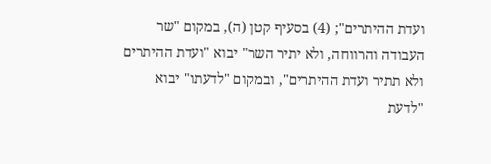ועדת ההיתרים"; (4) בסעיף קטן (ה), במקום "שר העבודה והרווחה, ולא יתיר השר" יבוא "ועדת ההיתרים ולא תתיר ועדת ההיתרים", ובמקום "לדעתו" יבוא "לדעת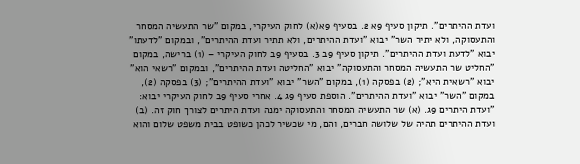ועדת ההיתרים". תיקון סעיף 9א 2. בסעיף 9א(א) לחוק העיקרי, במקום "שר התעשיה המסחר והתעסוקה, ולא יתיר השר" יבוא "ועדת ההיתרים, ולא תתיר ועדת ההיתרים", ובמקום "לדעתו" יבוא "לדעת ועדת ההיתרים". תיקון סעיף 9ב 3. בסעיף 9ב לחוק העיקרי – (1) ברישה, במקום "החליט שר התעשיה המסחר והתעסוקה" יבוא "החליטה ועדת ההיתרים", ובמקום "רשאי הוא" יבוא "רשאית היא"; (2) בפסקה (1), במקום "השר" יבוא "ועדת ההיתרים"; (3) בפסקה (2), במקום "השר" יבוא "ועדת ההיתרים". הוספת סעיף 9ג 4. אחרי סעיף 9ב לחוק העיקרי יבוא: "ועדת היתרים 9ג. (א) שר התעשיה המסחר והתעסוקה ימנה ועדת היתרים לצורך חוק זה. (ב) ועדת ההיתרים תהיה של שלושה חברים, והם, מי שכשיר לכהן כשופט בבית משפט שלום והוא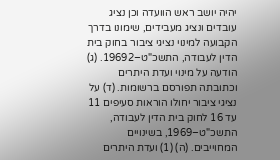יהיה יושב ראש הוועדה וכן נציג עובדים ונציג מעבידים, שימונו בדרך הקבועה למינוי נציגי ציבור בחוק בית הדין לעבודה, התשכ"ט–19692. (ג) הודעה על מינוי ועדת היתרים וכתובתה תפורסם ברשומות. (ד) על נציגי ציבור יחולו הוראות סעיפים 11 עד 16 לחוק בית הדין לעבודה, התשכ"ט–1969, בשינויים המחוייבים. (ה) (1) ועדת היתרים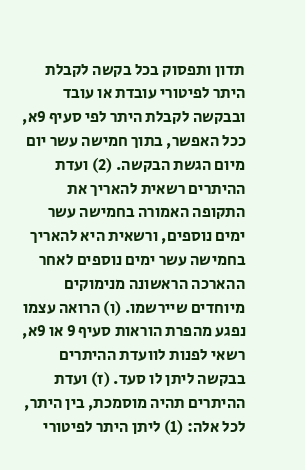תדון ותפסוק בכל בקשה לקבלת היתר לפיטורי עובדת או עובד ובבקשה לקבלת היתר לפי סעיף 9א, ככל האפשר, בתוך חמישה עשר יום מיום הגשת הבקשה. (2) ועדת ההיתרים רשאית להאריך את התקופה האמורה בחמישה עשר ימים נוספים, ורשאית היא להאריך בחמישה עשר ימים נוספים לאחר ההארכה הראשונה מנימוקים מיוחדים שיירשמו. (ו) הרואה עצמו נפגע מהפרת הוראות סעיף 9 או 9א, רשאי לפנות לוועדת ההיתרים בבקשה ליתן לו סעד. (ז) ועדת ההיתרים תהיה מוסמכת, בין היתר, לכל אלה: (1) ליתן היתר לפיטורי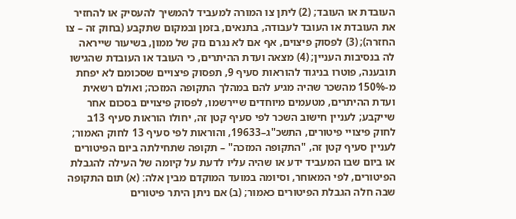העובדת או העובד; (2) ליתן צו המורה למעביד להמשיך להעסיק או להחזיר את העובדת או העובד לעבודה, בתנאים, בזמן ובמקום שתקבע (בחוק זה – צו החזרה); (3) לפסוק פיצוים, אף אם לא נגרם נזק של ממון, בשיעור שייראה לה בנסיבות העניין; (4) מצאה ועדת ההיתרים, כי העובד או העובדת שהגישו תובענה, פוטרו בניגוד להוראות סעיף 9, תפסוק פיצויים שסכומם לא יפחת מ-150% מהשכר שהיה מגיע להם במהלך התקופה המזכה; ואולם רשאית ועדת ההיתרים, מטעמים מיוחדים שיירשמו, לפסוק פיצויים בסכום אחר שייקבע; לעניין חישוב השכר לפי סעיף קטן זה, יחולו הוראות סעיף 13ב לחוק פיצויי פיטורים, התשכ"ג–19633, והוראות לפי סעיף 13 לחוק האמור; לעניין סעיף קטן זה, "התקופה המזכה" – תקופה שתחילתה ביום הפיטורים או ביום שבו המעביד ידע או שהיה עליו לדעת על קיומה של העילה להגבלת הפיטורים, לפי המאוחר, וסיומה במועד המוקדם מבין אלה: (א) תום התקופה שבה חלה הגבלת הפיטורים כאמור; (ב) אם ניתן היתר פיטורים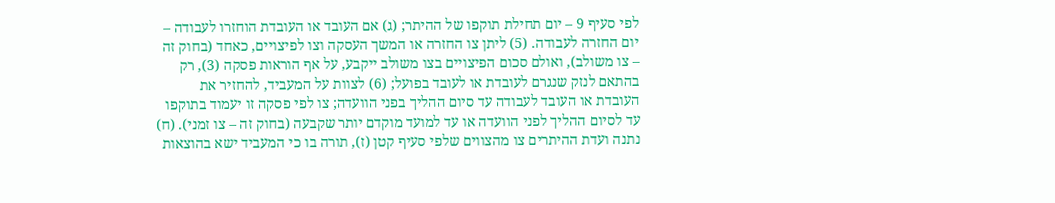לפי סעיף 9 – יום תחילת תוקפו של ההיתר; (ג) אם העובד או העובדת הוחזרו לעבודה – יום החזרה לעבודה. (5) ליתן צו החזרה או המשך העסקה וצו לפיצויים, כאחד (בחוק זה – צו משולב), ואולם סכום הפיצויים בצו משולב ייקבע, על אף הוראות פסקה (3), רק בהתאם לנזק שנגרם לעובדת או לעובד בפועל; (6) לצוות על המעביד, להחזיר את העובדת או העובד לעבודה עד סיום ההליך בפני הוועדה; צו לפי פסקה זו יעמוד בתוקפו עד לסיום ההליך לפני הוועדה או עד למועד מוקדם יותר שקבעה (בחוק זה – צו זמני). (ח) נתנה ועדת ההיתרים צו מהצווים שלפי סעיף קטן (ז), תורה בו כי המעביד ישא בהוצאות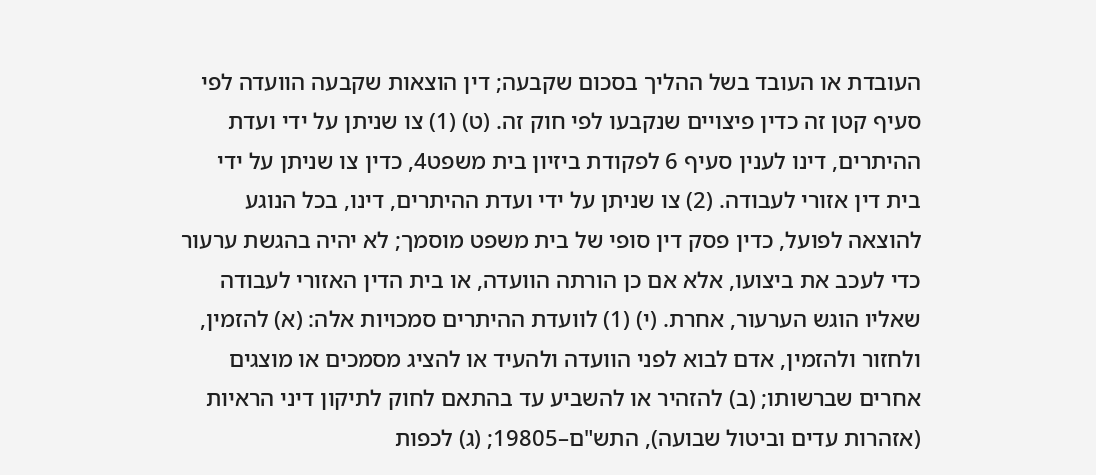העובדת או העובד בשל ההליך בסכום שקבעה; דין הוצאות שקבעה הוועדה לפי סעיף קטן זה כדין פיצויים שנקבעו לפי חוק זה. (ט) (1) צו שניתן על ידי ועדת ההיתרים, דינו לענין סעיף 6 לפקודת ביזיון בית משפט4, כדין צו שניתן על ידי בית דין אזורי לעבודה. (2) צו שניתן על ידי ועדת ההיתרים, דינו, בכל הנוגע להוצאה לפועל, כדין פסק דין סופי של בית משפט מוסמך; לא יהיה בהגשת ערעור כדי לעכב את ביצועו, אלא אם כן הורתה הוועדה, או בית הדין האזורי לעבודה שאליו הוגש הערעור, אחרת. (י) (1) לוועדת ההיתרים סמכויות אלה: (א) להזמין, ולחזור ולהזמין, אדם לבוא לפני הוועדה ולהעיד או להציג מסמכים או מוצגים אחרים שברשותו; (ב) להזהיר או להשביע עד בהתאם לחוק לתיקון דיני הראיות (אזהרות עדים וביטול שבועה), התש"ם–19805; (ג) לכפות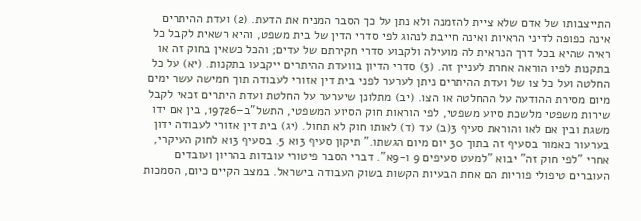התייצבותו של אדם שלא ציית להזמנה ולא נתן על כך הסבר המניח את הדעת. (2) ועדת ההיתרים אינה כפופה לדיני הראיות ואינה חייבת לנהוג לפי סדרי הדין של בית משפט, והיא רשאית לקבל כל ראיה שהיא בכל דרך הנראית לה מועילה ולקבוע סדרי חקירתם של עדים; והכל כשאין בחוק זה או בתקנות לפיו הוראה אחרת לעניין זה. (3) סדרי הדיון בוועדת ההיתרים ייקבעו בתקנות. (יא) על כל החלטה ועל כל צו של ועדת ההיתרים ניתן לערער לפני בית דין אזורי לעבודה תוך חמישה עשר ימים מיום מסירת ההודעה על ההחלטה או הצו. (יב) מתלונן שיערער על החלטת ועדת היתרים זכאי לקבל שירות משפטי מלשכת סיוע משפטי, לפי הוראות חוק הסיוע המשפטי, התשל"ב–19726, בין אם ידו משגת ובין אם לאו והוראת סעיף 3(ב) עד (ד) לאותו חוק לא תחול. (יג) בית דין אזורי לעבודה ידון בערעור כאמור בסעיף זה בתוך 30 יום מיום הגשתו." תיקון סעיף 13א 5. בסעיף 13א לחוק העיקרי, אחרי "לפי חוק זה" יבוא "למעט סעיפים 9 ו-9א". דברי הסבר פיטורי עובדות בהריון ועובדים העוברים טיפולי פוריות הם אחת הבעיות הקשות בשוק העבודה בישראל. במצב הקיים כיום, הסמכות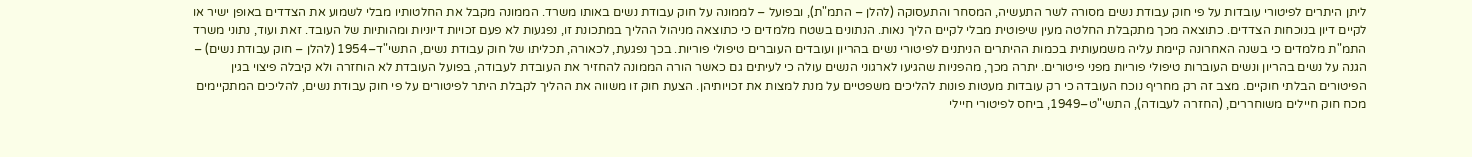ליתן היתרים לפיטורי עובדות על פי חוק עבודת נשים מסורה לשר התעשיה, המסחר והתעסוקה (להלן – התמ"ת), ובפועל – לממונה על חוק עבודת נשים באותו משרד. הממונה מקבל את החלטותיו מבלי לשמוע את הצדדים באופן ישיר או לקיים דיון בנוכחות הצדדים. כתוצאה מכך מתקבלת החלטה מעין שיפוטית מבלי לקיים הליך נאות. הנתונים בשטח מלמדים כי כתוצאה מניהול ההליך במתכונת זו, נפגעות לא פעם זכויות דיוניות ומהותיות של העובד. זאת ועוד, נתוני משרד התמ"ת מלמדים כי בשנה האחרונה קיימת עליה משמעותית בכמות ההיתרים הניתנים לפיטורי נשים בהריון ועובדים העוברים טיפולי פוריות. בכך נפגעת, לכאורה, תכליתו של חוק עבודת נשים, התשי"ד–1954 (להלן – חוק עבודת נשים) – הגנה על נשים בהריון ונשים העוברות טיפולי פוריות מפני פיטורים. יתרה מכך, מהפניות שהגיעו לארגוני הנשים עולה כי לעיתים גם כאשר הורה הממונה להחזיר את העובדת לעבודה, בפועל העובדת לא הוחזרה ולא קיבלה פיצוי בגין הפיטורים הבלתי חוקיים. מצב זה רק מחריף נוכח העובדה כי רק עובדות מעטות פונות להליכים משפטיים על מנת למצות את זכויותיהן. הצעת חוק זו משווה את ההליך לקבלת היתר לפיטורים על פי חוק עבודת נשים, להליכים המתקיימים מכח חוק חיילים משוחררים, (החזרה לעבודה), התשי"ט–1949, ביחס לפיטורי חיילי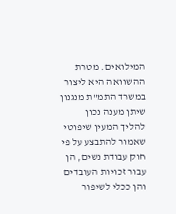המילואים. מטרת ההשוואה היא ליצור במשרד התמ"ת מנגנון שיתן מענה נכון להליך המעין שיפוטי שאמור להתבצע על פי חוק עבודת נשים, הן עבור זכויות העובדים והן ככלי לשיפור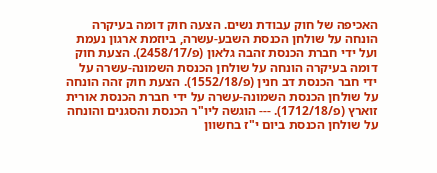האכיפה של חוק עבודת נשים. הצעה חוק דומה בעיקרה הונחה על שולחן הכנסת השבע-עשרה, ביוזמת ארגון נעמת ועל ידי חברת הכנסת זהבה גלאון (פ/2458/17). הצעת חוק דומה בעיקרה הונחה על שולחן הכנסת השמונה-עשרה על ידי חבר הכנסת דב חנין (פ/1552/18). הצעת חוק זהה הונחה על שולחן הכנסת השמונה-עשרה על ידי חברת הכנסת אורית זוארץ (פ/1712/18). --- הוגשה ליו"ר הכנסת והסגנים והונחה על שולחן הכנסת ביום י"ז בחשוון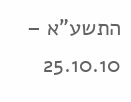התשע"א – 25.10.10